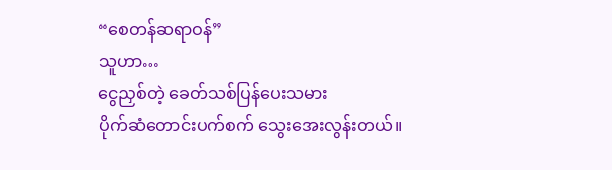“စေတန်ဆရာဝန်”
သူဟာ…
ငွေညှစ်တဲ့ ခေတ်သစ်ပြန်ပေးသမား
ပိုက်ဆံတောင်းပက်စက် သွေးအေးလွန်းတယ်။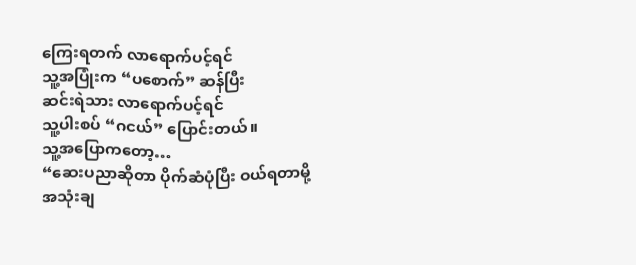ကြေးရတက် လာရောက်ပင့်ရင်
သူ့အပြုံးက “ပစောက်” ဆန်ပြီး
ဆင်းရဲသား လာရောက်ပင့်ရင်
သူ့ပါးစပ် “ဂငယ်” ပြောင်းတယ်။
သူ့အပြောကတော့…
“ဆေးပညာဆိုတာ ပိုက်ဆံပုံပြီး ဝယ်ရတာမို့
အသုံးချ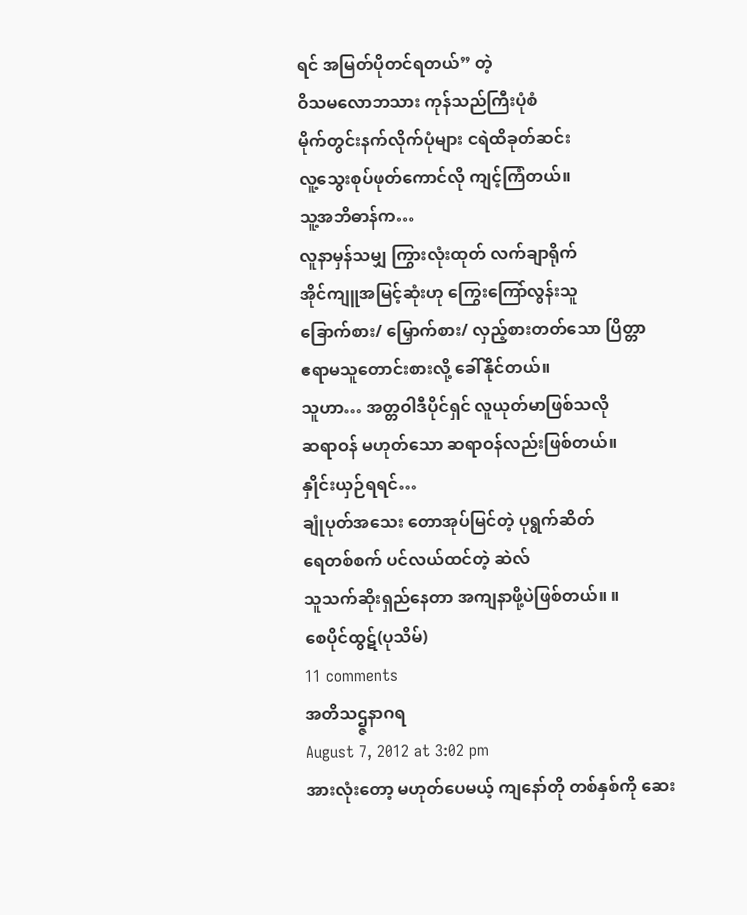ရင် အမြတ်ပိုတင်ရတယ်” တဲ့
ဝိသမလောဘသား ကုန်သည်ကြီးပုံစံ
မိုက်တွင်းနက်လိုက်ပုံများ ငရဲထိခုတ်ဆင်း
လူ့သွေးစုပ်ဖုတ်ကောင်လို ကျင့်ကြံတယ်။
သူ့အဘိဓာန်က…
လူနာမှန်သမျှ ကြွားလုံးထုတ် လက်ချာရိုက်
အိုင်ကျူအမြင့်ဆုံးဟု ကြွေးကြော်လွန်းသူ
ခြောက်စား/ မြှောက်စား/ လှည့်စားတတ်သော ပြိတ္တာ
ဧရာမသူတောင်းစားလို့ ခေါ်နိုင်တယ်။
သူဟာ… အတ္တဝါဒီပိုင်ရှင် လူယုတ်မာဖြစ်သလို
ဆရာဝန် မဟုတ်သော ဆရာဝန်လည်းဖြစ်တယ်။
နှိုင်းယှဉ်ရရင်…
ချုံပုတ်အသေး တောအုပ်မြင်တဲ့ ပုရွက်ဆိတ်
ရေတစ်စက် ပင်လယ်ထင်တဲ့ ဆဲလ်
သူသက်ဆိုးရှည်နေတာ အကျနာဖို့ပဲဖြစ်တယ်။ ။
စေပိုင်ထွဋ်(ပုသိမ်)
11 comments
အတိသဌ္ဇနာဂရ
August 7, 2012 at 3:02 pm
အားလုံးတော့ မဟုတ်ပေမယ့် ကျနော်တို တစ်နှစ်ကို ဆေး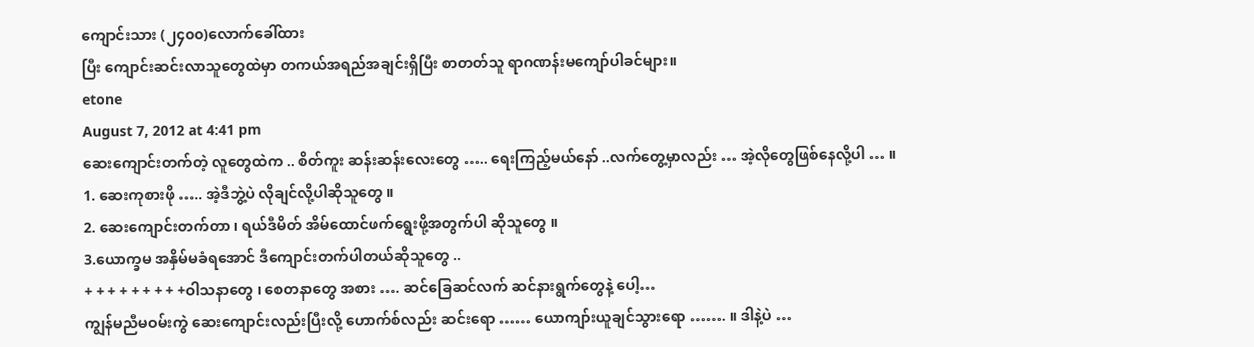ကျောင်းသား (၂၄၀၀)လောက်ခေါ်ထား
ပြီး ကျောင်းဆင်းလာသူတွေထဲမှာ တကယ်အရည်အချင်းရှိပြီး စာတတ်သူ ရာဂဏန်းမကျော်ပါခင်များ။
etone
August 7, 2012 at 4:41 pm
ဆေးကျောင်းတက်တဲ့ လူတွေထဲက .. စိတ်ကူး ဆန်းဆန်းလေးတွေ ….. ရေးကြည့်မယ်နော် ..လက်တွေ့မှာလည်း … အဲ့လိုတွေဖြစ်နေလို့ပါ … ။
1. ဆေးကုစားဖို ….. အဲ့ဒီဘွဲ့ပဲ လိုချင်လို့ပါဆိုသူတွေ ။
2. ဆေးကျောင်းတက်တာ ၊ ရယ်ဒီမိတ် အိမ်ထောင်ဖက်ရွေးဖို့အတွက်ပါ ဆိုသူတွေ ။
3.ယောက္ခမ အနှိမ်မခံရအောင် ဒီကျောင်းတက်ပါတယ်ဆိုသူတွေ ..
+ + + + + + + + +ဝါသနာတွေ ၊ စေတနာတွေ အစား …. ဆင်ခြေဆင်လက် ဆင်နားရွက်တွေနဲ့ ပေါ့…
ကျွန်မညီမဝမ်းကွဲ ဆေးကျောင်းလည်းပြီးလို့ ဟောက်စ်လည်း ဆင်းရော …… ယောကျာ်းယူချင်သွားရော ……. ။ ဒါနဲ့ပဲ …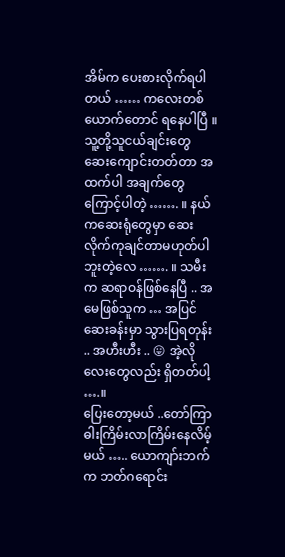အိမ်က ပေးစားလိုက်ရပါတယ် …… ကလေးတစ်ယောက်တောင် ရနေပါပြီ ။ သူ့တို့သူငယ်ချင်းတွေ ဆေးကျောင်းတတ်တာ အထက်ပါ အချက်တွေ ကြောင့်ပါတဲ့ ……. ။ နယ်ကဆေးရုံတွေမှာ ဆေးလိုက်ကုချင်တာမဟုတ်ပါဘူးတဲ့လေ ……. ။ သမီးက ဆရာဝန်ဖြစ်နေပြီ .. အမေဖြစ်သူက … အပြင်ဆေးခန်းမှာ သွားပြရတုန်း .. အဟီးဟီး .. 😛 အဲ့လိုလေးတွေလည်း ရှိတတ်ပါ့ ….။
ပြေးတော့မယ် ..တော်ကြာ ဓါးကြိမ်းလာကြိမ်းနေလိမ့်မယ် ….. ယောကျာ်းဘက်က ဘတ်ဂရောင်း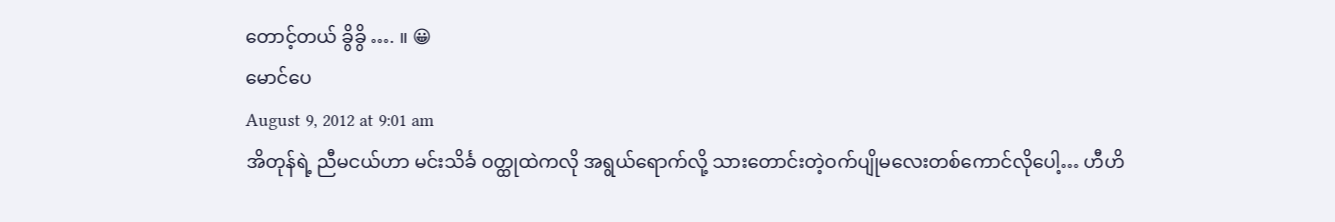တောင့်တယ် ခွိခွိ …. ။ 😀
မောင်ပေ
August 9, 2012 at 9:01 am
အိတုန်ရဲ့ ညီမငယ်ဟာ မင်းသိင်္ခ ဝတ္ထုထဲကလို အရွယ်ရောက်လို့ သားတောင်းတဲ့ဝက်ပျိုမလေးတစ်ကောင်လိုပေါ့… ဟီဟိ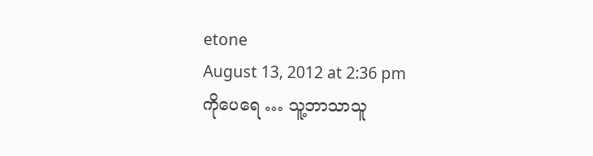etone
August 13, 2012 at 2:36 pm
ကိုပေရေ … သူ့ဘာသာသူ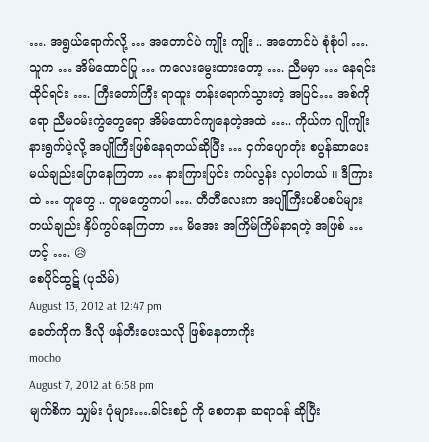…. အရွယ်ရောက်လို့ … အတောင်ပဲ ကျိုး ကျိုး .. အတောင်ပဲ စုံစုံပါ …. သူက … အိမ်ထောင်ပြု … ကလေးမွေးထားတော့ …. ညီမမှာ … နေရင်း ထိုင်ရင်း …. ကြီးတော်ကြီး ရာထူး တန်းရောက်သွားတဲ့ အပြင်… အစ်ကိုရော ညီမဝမ်းကွဲတွေရော အိမ်ထောင်ကျနေတဲ့အထဲ ….. ကိုယ်က ဂျိုကျိုးနားရွက်ပဲ့လို့ အပျိုကြီးဖြစ်နေရတယ်ဆိုပြီး … ငှက်ပျောတုံး စပွန်ဆာပေးမယ်ချည်းပြောနေကြတာ … နားကြားပြင်း ကပ်လွန်း လှပါတယ် ။ ဒီကြားထဲ … တူတွေ .. တူမတွေကပါ …. တီတီလေးက အပျိုကြီးပစိပစပ်များတယ်ချည်း နှိပ်ကွပ်နေကြတာ … မိအေး အကြိမ်ကြိမ်နာရတဲ့ အဖြစ် … ဟင့် …. 😥
စေပိုင်ထွဋ် (ပုသိမ်)
August 13, 2012 at 12:47 pm
ခေတ်ကိုက ဒီလို ဖန်တီးပေးသလို ဖြစ်နေတာကိုး
mocho
August 7, 2012 at 6:58 pm
မျက်စိက သျှမ်း ပုံများ….ခါင်းစဉ် ကို စေတနာ ဆရာဝန် ဆိုပြီး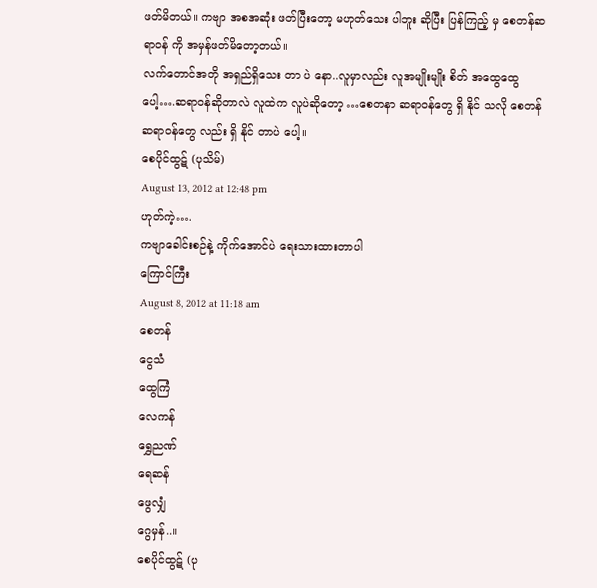ဖတ်မိတယ်။ ကဗျာ အစအဆုံး ဖတ်ပြီးတော့ မဟုတ်သေး ပါဘူး ဆိုပြီး ပြန်ကြည့် မှ စေတန်ဆရာဝန် ကို အမှန်ဖတ်မိတော့တယ်။
လက်တောင်အတို အရှည်ရှိသေး တာ ပဲ နော..လူမှာလည်း လူအမျိုးမျိုး စိတ် အထွေထွေ ပေါ့….ဆရာဝန်ဆိုတာလဲ လူထဲက လူပဲဆိုတော့ …စေတနာ ဆရာဝန်တွေ ရှိ နိုင် သလို စေတန်ဆရာဝန်တွေ လည်း ရှိ နိုင် တာပဲ ပေါ့။
စေပိုင်ထွဋ် (ပုသိမ်)
August 13, 2012 at 12:48 pm
ဟုတ်ကဲ့….
ကဗျာခေါင်းစဉ်နဲ့ ကိုက်အောင်ပဲ ရေးသားထားတာပါ
ကြောင်ကြီး
August 8, 2012 at 11:18 am
စေတန်
ငွေသံ
ထွေကြံ
လေကန်
ရွှေညဏ်
ရေဆန်
ဖွေလျှံ
ဂွေမှန်..။
စေပိုင်ထွဋ် (ပု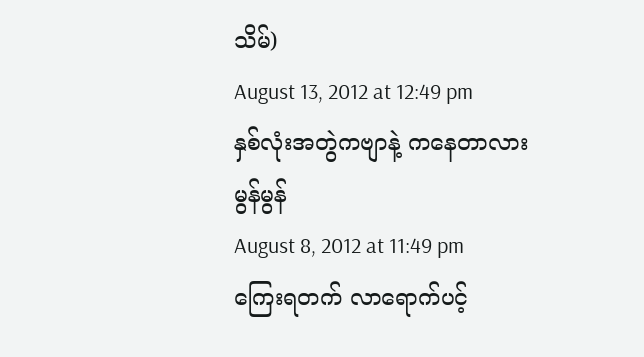သိမ်)
August 13, 2012 at 12:49 pm
နှစ်လုံးအတွဲကဗျာနဲ့ ကနေတာလား
မွန်မွန်
August 8, 2012 at 11:49 pm
ကြေးရတက် လာရောက်ပင့်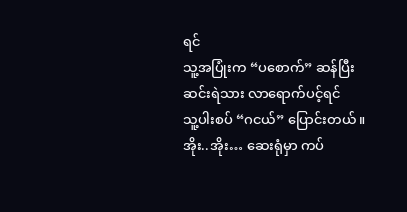ရင်
သူ့အပြုံးက “ပစောက်” ဆန်ပြီး
ဆင်းရဲသား လာရောက်ပင့်ရင်
သူ့ပါးစပ် “ဂငယ်” ပြောင်းတယ်။
အိုး..အိုး… ဆေးရုံမှာ ကပ်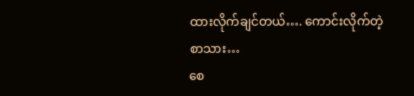ထားလိုက်ချင်တယ်…. ကောင်းလိုက်တဲ့ စာသား…
စေ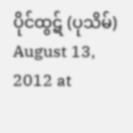ပိုင်ထွဋ် (ပုသိမ်)
August 13, 2012 at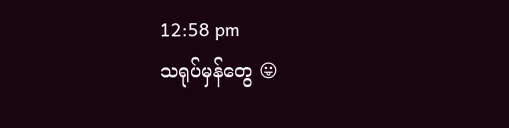12:58 pm
သရုပ်မှန်တွေ 😛